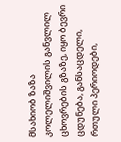მსახიობ ზაზა კოლელიშვილის განვლილ ცხოვრების გზაზე, იყო ბევრი ცდუნება, განსაცდელი, რთული პერიოდები,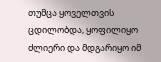თუმცა ყოველთვის ცდილობდა, ყოფილიყო ძლიერი და მდგარიყო იმ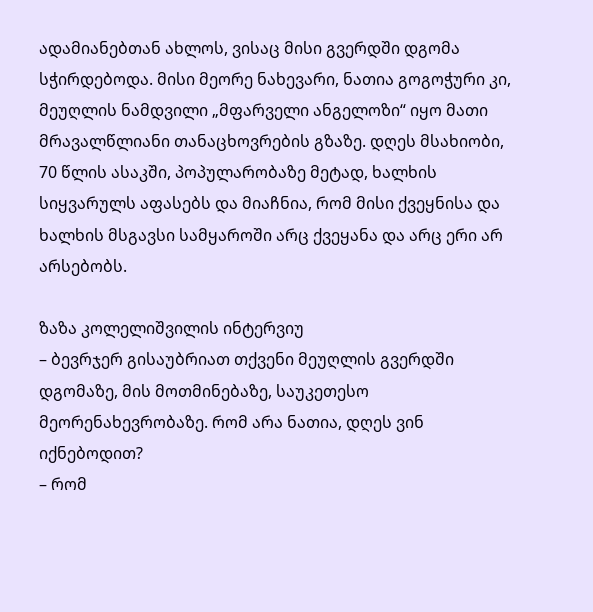ადამიანებთან ახლოს, ვისაც მისი გვერდში დგომა სჭირდებოდა. მისი მეორე ნახევარი, ნათია გოგოჭური კი, მეუღლის ნამდვილი „მფარველი ანგელოზი“ იყო მათი მრავალწლიანი თანაცხოვრების გზაზე. დღეს მსახიობი, 70 წლის ასაკში, პოპულარობაზე მეტად, ხალხის სიყვარულს აფასებს და მიაჩნია, რომ მისი ქვეყნისა და ხალხის მსგავსი სამყაროში არც ქვეყანა და არც ერი არ არსებობს.

ზაზა კოლელიშვილის ინტერვიუ
– ბევრჯერ გისაუბრიათ თქვენი მეუღლის გვერდში დგომაზე, მის მოთმინებაზე, საუკეთესო მეორენახევრობაზე. რომ არა ნათია, დღეს ვინ იქნებოდით?
– რომ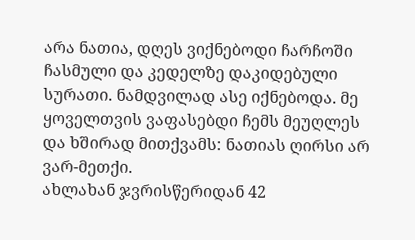არა ნათია, დღეს ვიქნებოდი ჩარჩოში ჩასმული და კედელზე დაკიდებული სურათი. ნამდვილად ასე იქნებოდა. მე ყოველთვის ვაფასებდი ჩემს მეუღლეს და ხშირად მითქვამს: ნათიას ღირსი არ ვარ-მეთქი.
ახლახან ჯვრისწერიდან 42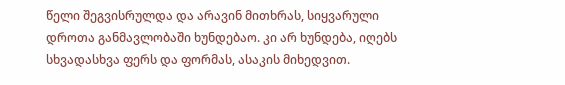წელი შეგვისრულდა და არავინ მითხრას, სიყვარული დროთა განმავლობაში ხუნდებაო. კი არ ხუნდება, იღებს სხვადასხვა ფერს და ფორმას, ასაკის მიხედვით.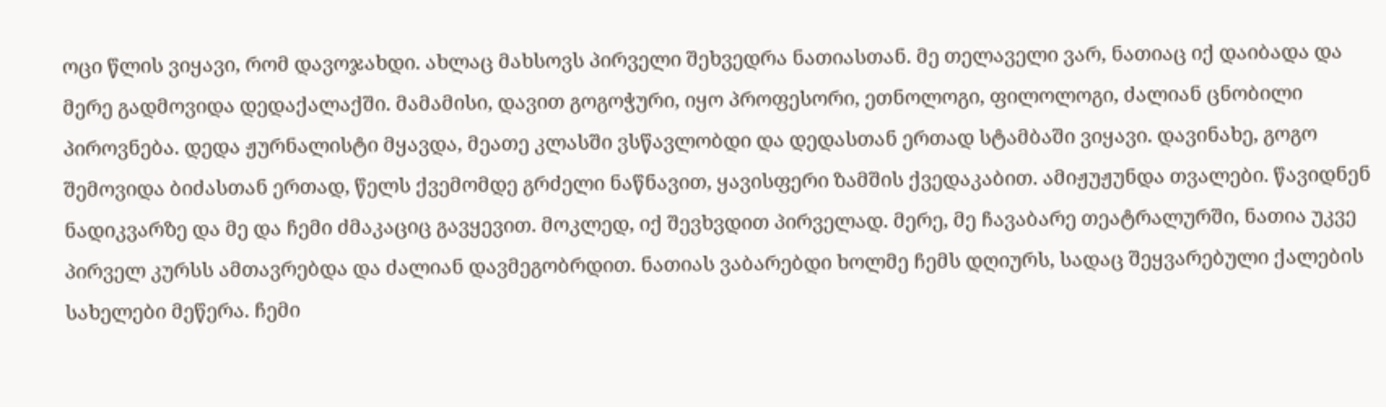ოცი წლის ვიყავი, რომ დავოჯახდი. ახლაც მახსოვს პირველი შეხვედრა ნათიასთან. მე თელაველი ვარ, ნათიაც იქ დაიბადა და მერე გადმოვიდა დედაქალაქში. მამამისი, დავით გოგოჭური, იყო პროფესორი, ეთნოლოგი, ფილოლოგი, ძალიან ცნობილი პიროვნება. დედა ჟურნალისტი მყავდა, მეათე კლასში ვსწავლობდი და დედასთან ერთად სტამბაში ვიყავი. დავინახე, გოგო შემოვიდა ბიძასთან ერთად, წელს ქვემომდე გრძელი ნაწნავით, ყავისფერი ზამშის ქვედაკაბით. ამიჟუჟუნდა თვალები. წავიდნენ ნადიკვარზე და მე და ჩემი ძმაკაციც გავყევით. მოკლედ, იქ შევხვდით პირველად. მერე, მე ჩავაბარე თეატრალურში, ნათია უკვე პირველ კურსს ამთავრებდა და ძალიან დავმეგობრდით. ნათიას ვაბარებდი ხოლმე ჩემს დღიურს, სადაც შეყვარებული ქალების სახელები მეწერა. ჩემი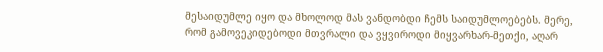მესაიდუმლე იყო და მხოლოდ მას ვანდობდი ჩემს საიდუმლოებებს. მერე, რომ გამოვეკიდებოდი მთვრალი და ვყვიროდი მიყვარხარ-მეთქი, აღარ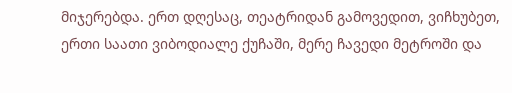მიჯერებდა. ერთ დღესაც, თეატრიდან გამოვედით, ვიჩხუბეთ, ერთი საათი ვიბოდიალე ქუჩაში, მერე ჩავედი მეტროში და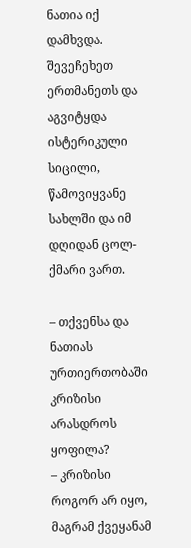ნათია იქ დამხვდა. შევეჩეხეთ ერთმანეთს და აგვიტყდა ისტერიკული სიცილი, წამოვიყვანე სახლში და იმ დღიდან ცოლ-ქმარი ვართ.

– თქვენსა და ნათიას ურთიერთობაში კრიზისი არასდროს ყოფილა?
– კრიზისი როგორ არ იყო, მაგრამ ქვეყანამ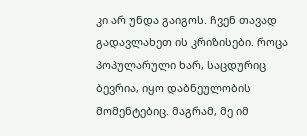კი არ უნდა გაიგოს. ჩვენ თავად გადავლახეთ ის კრიზისები. როცა პოპულარული ხარ, საცდურიც ბევრია, იყო დაბნეულობის მომენტებიც. მაგრამ, მე იმ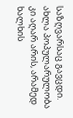საზღვარსაც გავცდი. ახლა პოპულარულობა კი აღარ არის, არამედ ხალხის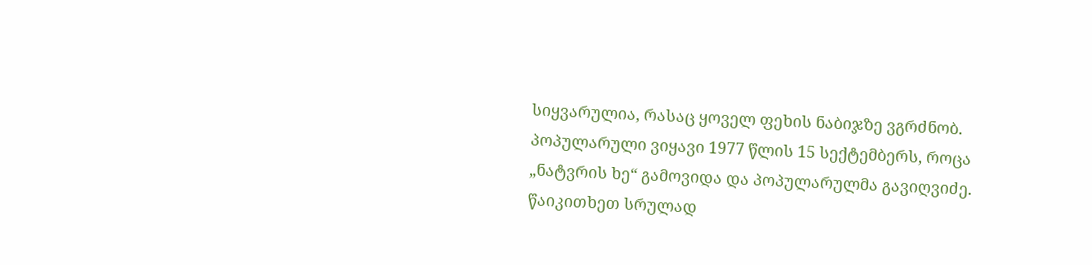სიყვარულია, რასაც ყოველ ფეხის ნაბიჯზე ვგრძნობ. პოპულარული ვიყავი 1977 წლის 15 სექტემბერს, როცა „ნატვრის ხე“ გამოვიდა და პოპულარულმა გავიღვიძე.
წაიკითხეთ სრულად